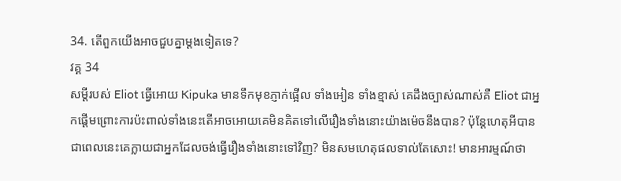34. តើពួកយើងអាចជួបគ្នាម្ដងទៀតទេ?
វគ្គ 34
សម្ដីរបស់ Eliot ធ្វើអោយ Kipuka មានទឹកមុខភ្ញាក់ផ្អើល ទាំងអៀន ទាំងខ្មាស់ គេដឹងច្បាស់ណាស់គឺ Eliot ជាអ្នកផ្ដើមព្រោះការប៉ះពាល់ទាំងនេះតើអាចអោយគេមិនគិតទៅលើរឿងទាំងនោះយ៉ាងម៉េចនឹងបាន? ប៉ុន្តែហេតុអីបានជាពេលនេះគេក្លាយជាអ្នកដែលចង់ធ្វើរឿងទាំងនោះទៅវិញ? មិនសមហេតុផលទាល់តែសោះ! មានអារម្មណ៍ថា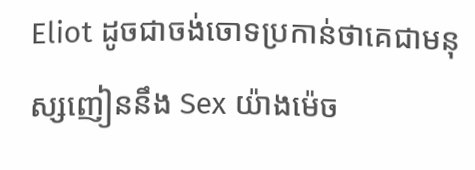Eliot ដូចជាចង់ចោទប្រកាន់ថាគេជាមនុស្សញៀននឹង Sex យ៉ាងម៉េច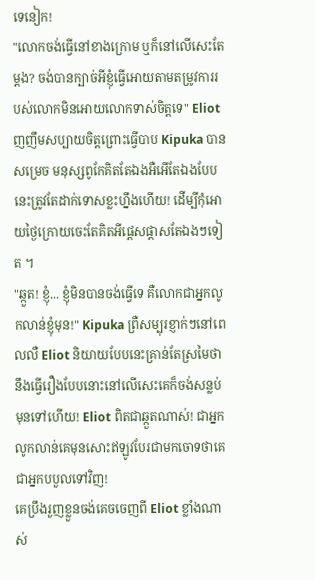ទេនៀក!
"លោកចង់ធ្វើនៅខាងក្រោម ឬក៏នៅលើសេះតែម្ដង? ចង់បានក្បាច់អីខ្ញុំធ្វើអោយតាមតម្រូវការរបស់លោកមិនអោយលោកទាស់ចិត្តទេ" Eliot ញញឹមសប្បាយចិត្តព្រោះធ្វើបាប Kipuka បានសម្រេច មនុស្សពូកែគិតតែឯងអឺអើតែឯងបែបនេះត្រូវតែដាក់ទោសខ្លះហ្នឹងហើយ! ដើម្បីកុំអោយថ្ងៃក្រោយចេះតែគិតអីផ្ដេសផ្ដាសតែឯងៗទៀត ។
"ឆ្កួត! ខ្ញុំ... ខ្ញុំមិនបានចង់ធ្វើទេ គឺលោកជាអ្នកលូកលាន់ខ្ញុំមុន!" Kipuka ព្រឺសម្បុរខ្ញាក់ៗនៅពេលលឺ Eliot និយាយបែបនេះគ្រាន់តែស្រមៃថានឹងធ្វើរឿងបែបនោះនៅលើសេះគេក៏ចង់សន្លប់មុនទៅហើយ! Eliot ពិតជាឆ្កួតណាស់! ជាអ្នកលូកលាន់គេមុនសោះឥឡូវបែរជាមកចោទថាគេជាអ្នកបបួលទៅវិញ!
គេប្រឹងរួញខ្លួនចង់គេចចេញពី Eliot ខ្លាំងណាស់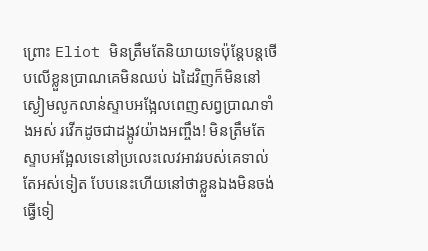ព្រោះ Eliot មិនត្រឹមតែនិយាយទេប៉ុន្តែបន្តថើបលើខ្លួនប្រាណគេមិនឈប់ ឯដៃវិញក៏មិននៅស្ងៀមលូកលាន់ស្ទាបអង្អែលពេញសព្វប្រាណទាំងអស់ រវើកដូចជាដង្កូវយ៉ាងអញ្ចឹង! មិនត្រឹមតែស្ទាបអង្អែលទេនៅប្រលេះលេវអាវរបស់គេទាល់តែអស់ទៀត បែបនេះហើយនៅថាខ្លួនឯងមិនចង់ធ្វើទៀ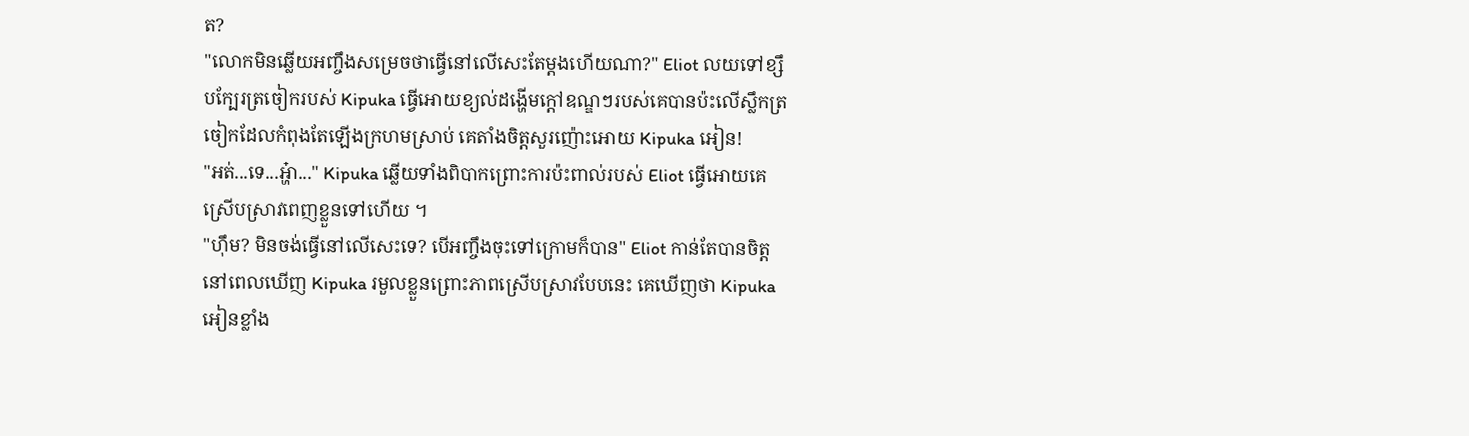ត?
"លោកមិនឆ្លើយអញ្ចឹងសម្រេចថាធ្វើនៅលើសេះតែម្ដងហើយណា?" Eliot លយទៅខ្សឹបក្បែរត្រចៀករបស់ Kipuka ធ្វើអោយខ្យល់ដង្ហើមក្ដៅឧណ្ឌៗរបស់គេបានប៉ះលើស្លឹកត្រចៀកដែលកំពុងតែឡើងក្រហមស្រាប់ គេតាំងចិត្តសួរញ៉ោះអោយ Kipuka អៀន!
"អត់...ទេ...អ្ហ៎ា..." Kipuka ឆ្លើយទាំងពិបាកព្រោះការប៉ះពាល់របស់ Eliot ធ្វើអោយគេស្រើបស្រាវពេញខ្លួនទៅហើយ ។
"ហ៊ឹម? មិនចង់ធ្វើនៅលើសេះទេ? បើអញ្ចឹងចុះទៅក្រោមក៏បាន" Eliot កាន់តែបានចិត្តនៅពេលឃើញ Kipuka រមួលខ្លួនព្រោះភាពស្រើបស្រាវបែបនេះ គេឃើញថា Kipuka អៀនខ្លាំង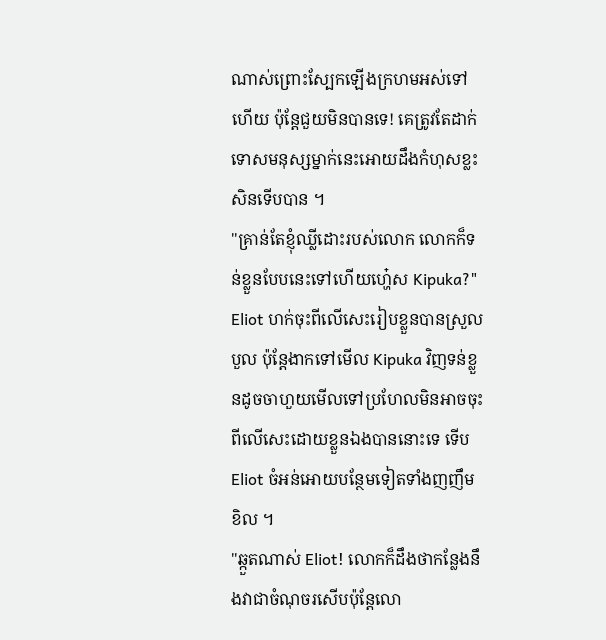ណាស់ព្រោះស្បែកឡើងក្រហមអស់ទៅហើយ ប៉ុន្តែជួយមិនបានទេ! គេត្រូវតែដាក់ទោសមនុស្សម្នាក់នេះអោយដឹងកំហុសខ្លះសិនទើបបាន ។
"គ្រាន់តែខ្ញុំឈ្លីដោះរបស់លោក លោកក៏ទន់ខ្លួនបែបនេះទៅហើយហ្ហ៎េស Kipuka?" Eliot ហក់ចុះពីលើសេះរៀបខ្លួនបានស្រួលបួល ប៉ុន្តែងាកទៅមើល Kipuka វិញទន់ខ្លួនដូចចាហួយមើលទៅប្រហែលមិនអាចចុះពីលើសេះដោយខ្លួនឯងបាននោះទេ ទើប Eliot ចំអន់អោយបន្ថែមទៀតទាំងញញឹមខិល ។
"ឆ្កួតណាស់ Eliot! លោកក៏ដឹងថាកន្លែងនឹងវាជាចំណុចរសើបប៉ុន្តែលោ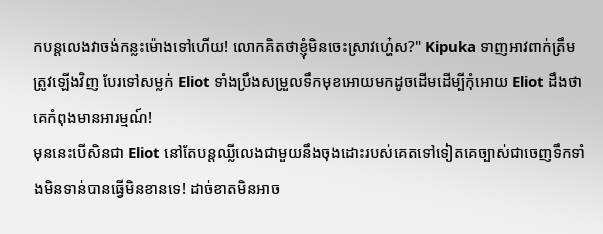កបន្តលេងវាចង់កន្លះម៉ោងទៅហើយ! លោកគិតថាខ្ញុំមិនចេះស្រាវហ្ហ៎េស?" Kipuka ទាញអាវពាក់ត្រឹមត្រូវឡើងវិញ បែរទៅសម្លក់ Eliot ទាំងប្រឹងសម្រួលទឹកមុខអោយមកដូចដើមដើម្បីកុំអោយ Eliot ដឹងថាគេកំពុងមានអារម្មណ៍!
មុននេះបើសិនជា Eliot នៅតែបន្តឈ្លីលេងជាមួយនឹងចុងដោះរបស់គេតទៅទៀតគេច្បាស់ជាចេញទឹកទាំងមិនទាន់បានធ្វើមិនខានទេ! ដាច់ខាតមិនអាច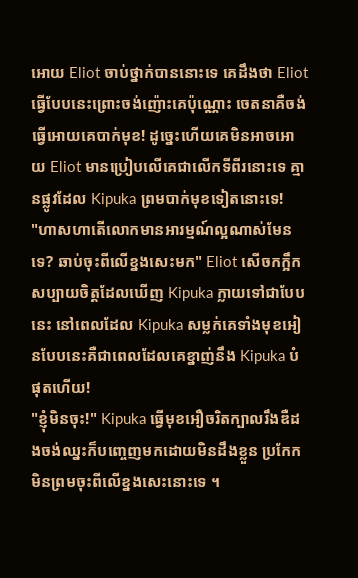អោយ Eliot ចាប់ថ្នាក់បាននោះទេ គេដឹងថា Eliot ធ្វើបែបនេះព្រោះចង់ញ៉ោះគេប៉ុណ្ណោះ ចេតនាគឺចង់ធ្វើអោយគេបាក់មុខ! ដូច្នេះហើយគេមិនអាចអោយ Eliot មានប្រៀបលើគេជាលើកទីពីរនោះទេ គ្មានផ្លូវដែល Kipuka ព្រមបាក់មុខទៀតនោះទេ!
"ហាសហាតើលោកមានអារម្មណ៍ល្អណាស់មែនទេ? ឆាប់ចុះពីលើខ្នងសេះមក" Eliot សើចកក្អឹកសប្បាយចិត្តដែលឃើញ Kipuka ក្លាយទៅជាបែបនេះ នៅពេលដែល Kipuka សម្លក់គេទាំងមុខអៀនបែបនេះគឺជាពេលដែលគេខ្នាញ់នឹង Kipuka បំផុតហើយ!
"ខ្ញុំមិនចុះ!" Kipuka ធ្វើមុខអឿចរិតក្បាលរឹងឌឺដងចង់ឈ្នះក៏បញ្ចេញមកដោយមិនដឹងខ្លួន ប្រកែកមិនព្រមចុះពីលើខ្នងសេះនោះទេ ។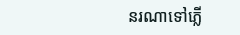នរណាទៅភ្លើ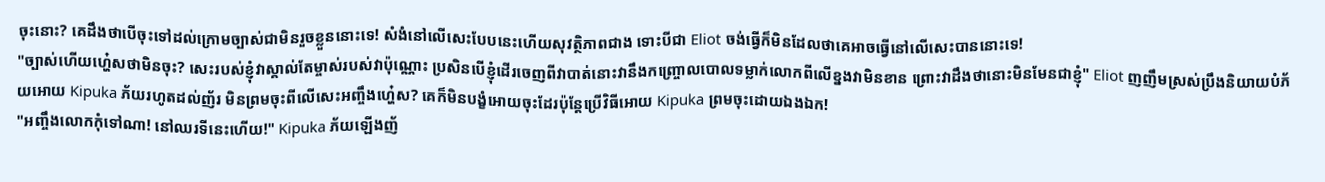ចុះនោះ? គេដឹងថាបើចុះទៅដល់ក្រោមច្បាស់ជាមិនរួចខ្លួននោះទេ! សំងំនៅលើសេះបែបនេះហើយសុវត្ថិភាពជាង ទោះបីជា Eliot ចង់ធ្វើក៏មិនដែលថាគេអាចធ្វើនៅលើសេះបាននោះទេ!
"ច្បាស់ហើយហ្ហ៎េសថាមិនចុះ? សេះរបស់ខ្ញុំវាស្គាល់តែម្ចាស់របស់វាប៉ុណ្ណោះ ប្រសិនបើខ្ញុំដើរចេញពីវាបាត់នោះវានឹងកញ្ច្រោលបោលទម្លាក់លោកពីលើខ្នងវាមិនខាន ព្រោះវាដឹងថានោះមិនមែនជាខ្ញុំ" Eliot ញញឹមស្រស់ប្រឹងនិយាយបំភ័យអោយ Kipuka ភ័យរហូតដល់ញ័រ មិនព្រមចុះពីលើសេះអញ្ចឹងហ្ហ៎េស? គេក៏មិនបង្ខំអោយចុះដែរប៉ុន្តែប្រើវិធីអោយ Kipuka ព្រមចុះដោយឯងឯក!
"អញ្ចឹងលោកកុំទៅណា! នៅឈរទីនេះហើយ!" Kipuka ភ័យឡើងញ័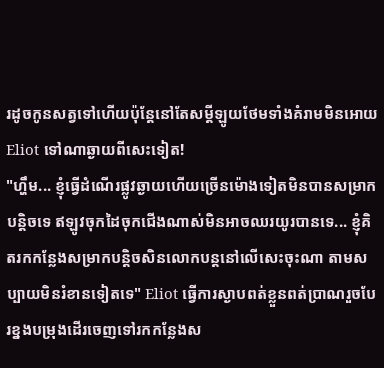រដូចកូនសត្វទៅហើយប៉ុន្តែនៅតែសម្ដីឡូយថែមទាំងគំរាមមិនអោយ Eliot ទៅណាឆ្ងាយពីសេះទៀត!
"ហ្ហឹម... ខ្ញុំធ្វើដំណើរផ្លូវឆ្ងាយហើយច្រើនម៉ោងទៀតមិនបានសម្រាកបន្តិចទេ ឥឡូវចុកដៃចុកជើងណាស់មិនអាចឈរយូរបានទេ... ខ្ញុំគិតរកកន្លែងសម្រាកបន្តិចសិនលោកបន្តនៅលើសេះចុះណា តាមសប្បាយមិនរំខានទៀតទេ" Eliot ធ្វើការស្ងាបពត់ខ្លួនពត់ប្រាណរួចបែរខ្នងបម្រុងដើរចេញទៅរកកន្លែងស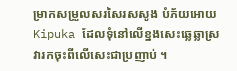ម្រាកសម្រួលសរសៃរសសូង បំភ័យអោយ Kipuka ដែលទុំនៅលើខ្នងសេះឆ្លេឆ្លាស្រវារកចុះពីលើសេះជាប្រញាប់ ។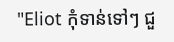"Eliot កុំទាន់ទៅៗ ជួ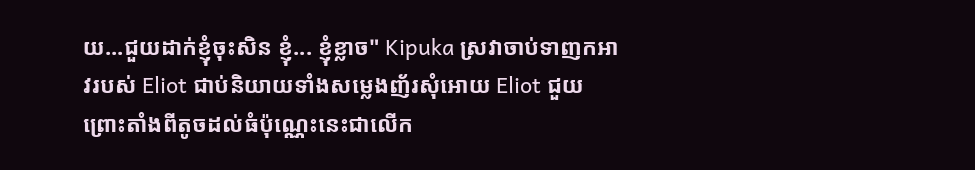យ...ជួយដាក់ខ្ញុំចុះសិន ខ្ញុំ... ខ្ញុំខ្លាច" Kipuka ស្រវាចាប់ទាញកអាវរបស់ Eliot ជាប់និយាយទាំងសម្លេងញ័រសុំអោយ Eliot ជួយ ព្រោះតាំងពីតូចដល់ធំប៉ុណ្ណេះនេះជាលើក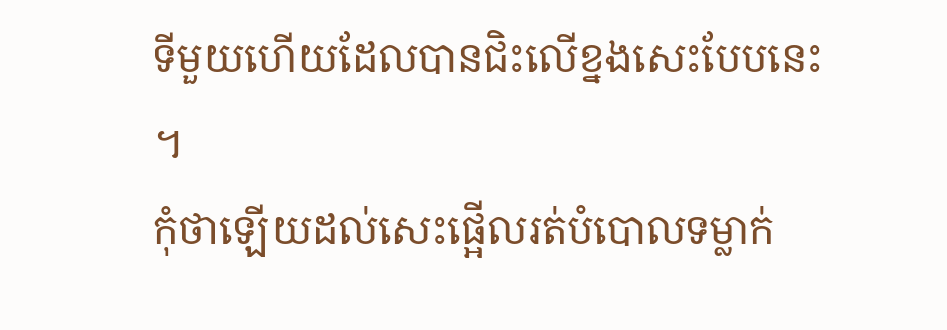ទីមួយហើយដែលបានជិះលើខ្នងសេះបែបនេះ ។
កុំថាឡើយដល់សេះផ្អើលរត់បំបោលទម្លាក់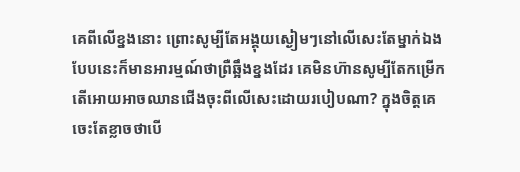គេពីលើខ្នងនោះ ព្រោះសូម្បីតែអង្គុយស្ងៀមៗនៅលើសេះតែម្នាក់ឯងបែបនេះក៏មានអារម្មណ៍ថាព្រឺឆ្អឹងខ្នងដែរ គេមិនហ៊ានសូម្បីតែកម្រើក តើអោយអាចឈានជើងចុះពីលើសេះដោយរបៀបណា? ក្នុងចិត្តគេចេះតែខ្លាចថាបើ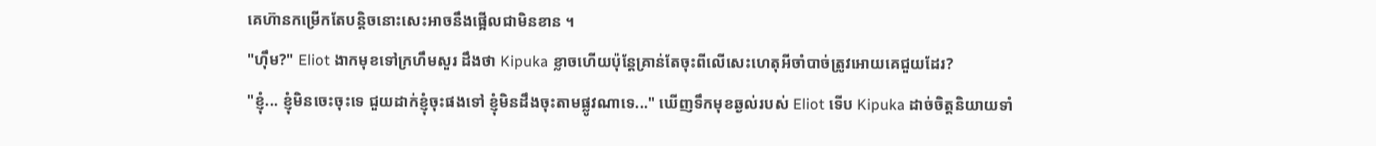គេហ៊ានកម្រើកតែបន្តិចនោះសេះអាចនឹងផ្អើលជាមិនខាន ។
"ហ៊ឹម?" Eliot ងាកមុខទៅក្រហឹមសួរ ដឹងថា Kipuka ខ្លាចហើយប៉ុន្តែគ្រាន់តែចុះពីលើសេះហេតុអីចាំបាច់ត្រូវអោយគេជួយដែរ?
"ខ្ញុំ... ខ្ញុំមិនចេះចុះទេ ជួយដាក់ខ្ញុំចុះផងទៅ ខ្ញុំមិនដឹងចុះតាមផ្លូវណាទេ..." ឃើញទឹកមុខឆ្ងល់របស់ Eliot ទើប Kipuka ដាច់ចិត្តនិយាយទាំ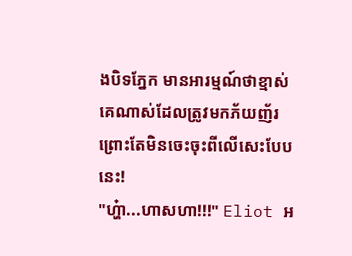ងបិទភ្នែក មានអារម្មណ៍ថាខ្មាស់គេណាស់ដែលត្រូវមកភ័យញ័រព្រោះតែមិនចេះចុះពីលើសេះបែបនេះ!
"ហ្ហ៎ា...ហាសហា!!!" Eliot អ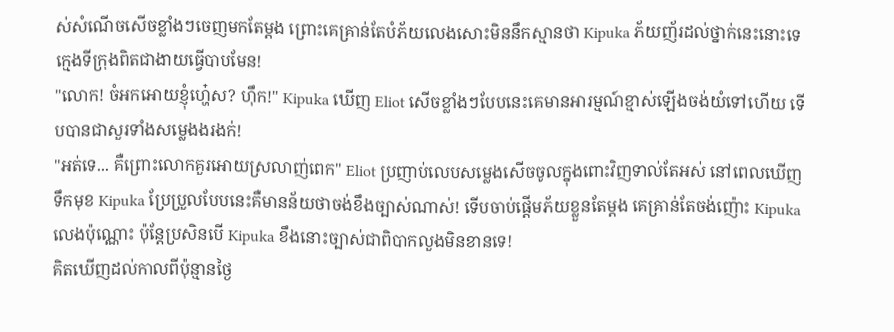ស់សំណើចសើចខ្លាំងៗចេញមកតែម្ដង ព្រោះគេគ្រាន់តែបំភ័យលេងសោះមិននឹកស្មានថា Kipuka ភ័យញ័រដល់ថ្នាក់នេះនោះទេ ក្មេងទីក្រុងពិតជាងាយធ្វើបាបមែន!
"លោក! ចំអកអោយខ្ញុំហ្ហ៎េស? ហ៊ឹក!" Kipuka ឃើញ Eliot សើចខ្លាំងៗបែបនេះគេមានអារម្មណ៍ខ្មាស់ឡើងចង់យំទៅហើយ ទើបបានជាសួរទាំងសម្លេងងរងក់!
"អត់ទេ... គឺព្រោះលោកគួរអោយស្រលាញ់ពេក" Eliot ប្រញាប់លេបសម្លេងសើចចូលក្នុងពោះវិញទាល់តែអស់ នៅពេលឃើញទឹកមុខ Kipuka ប្រែប្រួលបែបនេះគឺមានន័យថាចង់ខឹងច្បាស់ណាស់! ទើបចាប់ផ្ដើមភ័យខ្លួនតែម្ដង គេគ្រាន់តែចង់ញ៉ោះ Kipuka លេងប៉ុណ្ណោះ ប៉ុន្តែប្រសិនបើ Kipuka ខឹងនោះច្បាស់ជាពិបាកលួងមិនខានទេ!
គិតឃើញដល់កាលពីប៉ុន្មានថ្ងៃ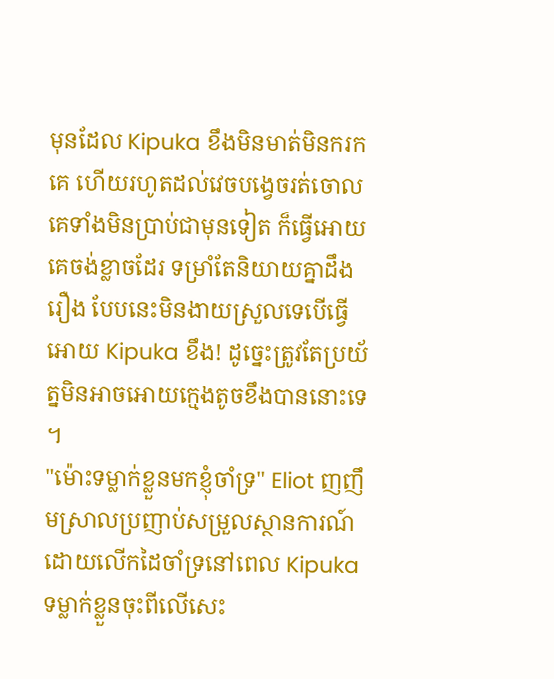មុនដែល Kipuka ខឹងមិនមាត់មិនករកគេ ហើយរហូតដល់វេចបង្វេចរត់ចោលគេទាំងមិនប្រាប់ជាមុនទៀត ក៏ធ្វើអោយគេចង់ខ្លាចដែរ ទម្រាំតែនិយាយគ្នាដឹងរឿង បែបនេះមិនងាយស្រួលទេបើធ្វើអោយ Kipuka ខឹង! ដូច្នេះត្រូវតែប្រយ័ត្នមិនអាចអោយក្មេងតូចខឹងបាននោះទេ ។
"ម៉ោះទម្លាក់ខ្លួនមកខ្ញុំចាំទ្រ" Eliot ញញឹមស្រាលប្រញាប់សម្រួលស្ថានការណ៍ដោយលើកដៃចាំទ្រនៅពេល Kipuka ទម្លាក់ខ្លួនចុះពីលើសេះ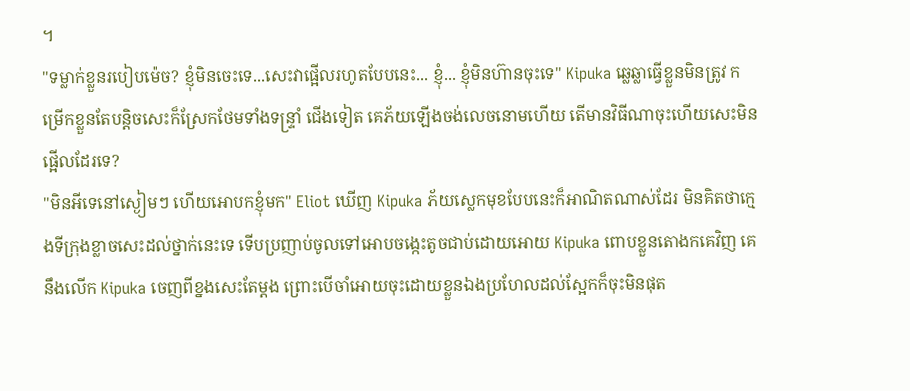។
"ទម្លាក់ខ្លួនរបៀបម៉េច? ខ្ញុំមិនចេះទេ...សេះវាផ្អើលរហូតបែបនេះ... ខ្ញុំ... ខ្ញុំមិនហ៊ានចុះទេ" Kipuka ឆ្លេឆ្លាធ្វើខ្លួនមិនត្រូវ កម្រើកខ្លួនតែបន្តិចសេះក៏ស្រែកថែមទាំងទន្ទ្រាំ ជើងទៀត គេភ័យឡើងចង់លេចនោមហើយ តើមានវិធីណាចុះហើយសេះមិនផ្អើលដែរទេ?
"មិនអីទេនៅស្ងៀមៗ ហើយអោបកខ្ញុំមក" Eliot ឃើញ Kipuka ភ័យស្លេកមុខបែបនេះក៏អាណិតណាស់ដែរ មិនគិតថាក្មេងទីក្រុងខ្លាចសេះដល់ថ្នាក់នេះទេ ទើបប្រញាប់ចូលទៅអោបចង្កេះតូចជាប់ដោយអោយ Kipuka ពោបខ្លួនតោងកគេវិញ គេនឹងលើក Kipuka ចេញពីខ្នងសេះតែម្ដង ព្រោះបើចាំអោយចុះដោយខ្លួនឯងប្រហែលដល់ស្អែកក៏ចុះមិនផុត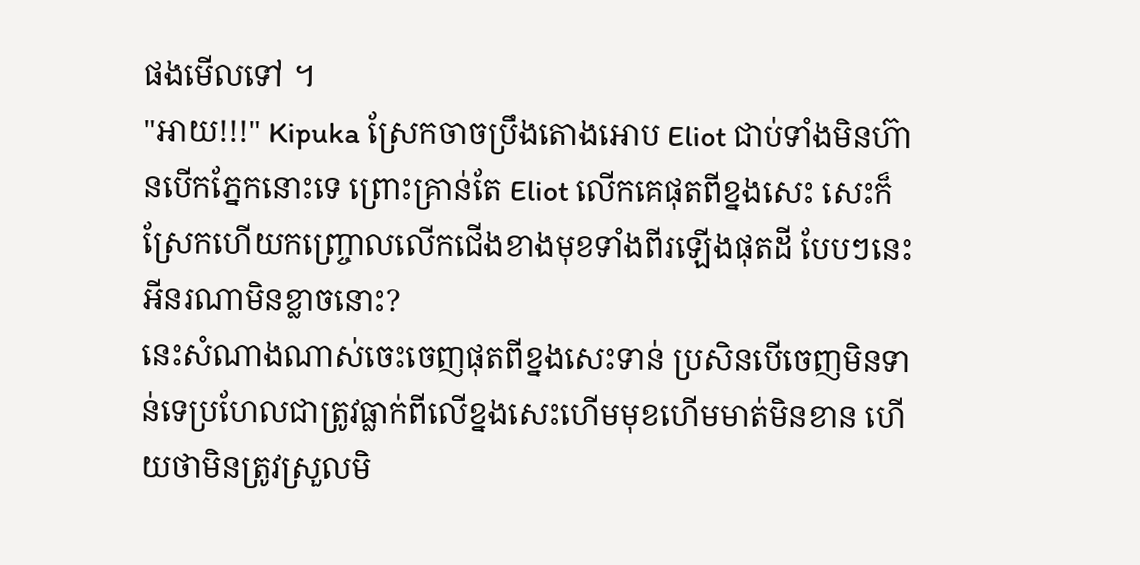ផងមើលទៅ ។
"អាយ!!!" Kipuka ស្រែកចាចប្រឹងតោងអោប Eliot ជាប់ទាំងមិនហ៊ានបើកភ្នែកនោះទេ ព្រោះគ្រាន់តែ Eliot លើកគេផុតពីខ្នងសេះ សេះក៏ស្រែកហើយកញ្ច្រោលលើកជើងខាងមុខទាំងពីរឡើងផុតដី បែបៗនេះអីនរណាមិនខ្លាចនោះ?
នេះសំណាងណាស់ចេះចេញផុតពីខ្នងសេះទាន់ ប្រសិនបើចេញមិនទាន់ទេប្រហែលជាត្រូវធ្លាក់ពីលើខ្នងសេះហើមមុខហើមមាត់មិនខាន ហើយថាមិនត្រូវស្រួលមិ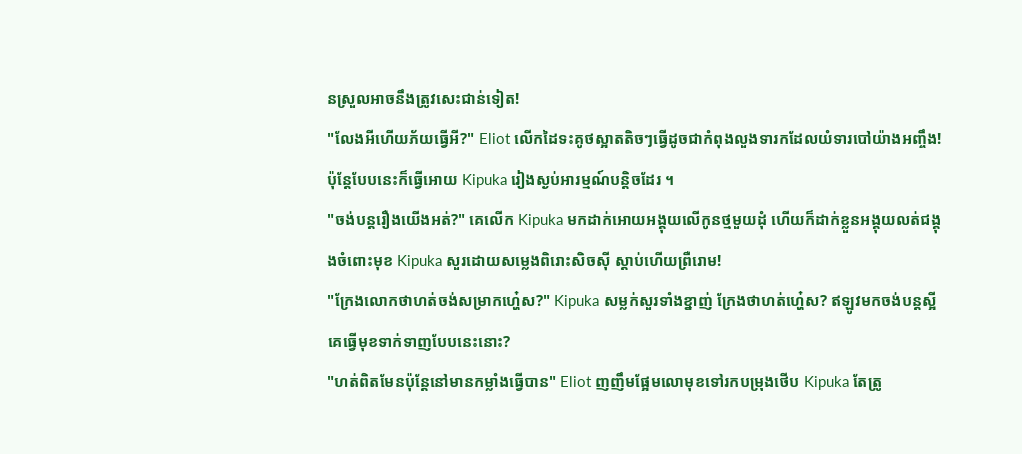នស្រួលអាចនឹងត្រូវសេះជាន់ទៀត!
"លែងអីហើយភ័យធ្វើអី?" Eliot លើកដៃទះគូថស្អាតតិចៗធ្វើដូចជាកំពុងលួងទារកដែលយំទារបៅយ៉ាងអញ្ចឹង! ប៉ុន្តែបែបនេះក៏ធ្វើអោយ Kipuka រៀងស្ងប់អារម្មណ៍បន្តិចដែរ ។
"ចង់បន្តរឿងយើងអត់?" គេលើក Kipuka មកដាក់អោយអង្គុយលើកូនថ្មមួយដុំ ហើយក៏ដាក់ខ្លួនអង្គុយលត់ជង្គុងចំពោះមុខ Kipuka សួរដោយសម្លេងពិរោះសិចស៊ី ស្ដាប់ហើយព្រឺរោម!
"ក្រែងលោកថាហត់ចង់សម្រាកហ្ហ៎េស?" Kipuka សម្លក់សួរទាំងខ្នាញ់ ក្រែងថាហត់ហ្ហ៎េស? ឥឡូវមកចង់បន្តស្អីគេធ្វើមុខទាក់ទាញបែបនេះនោះ?
"ហត់ពិតមែនប៉ុន្តែនៅមានកម្លាំងធ្វើបាន" Eliot ញញឹមផ្អែមលោមុខទៅរកបម្រុងថើប Kipuka តែត្រូ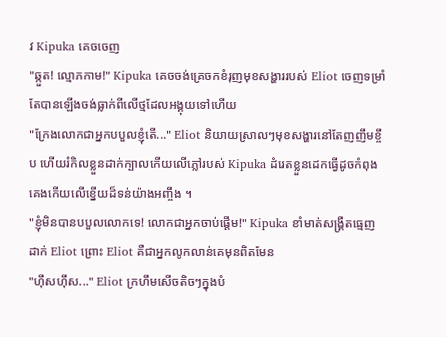វ Kipuka គេចចេញ
"ឆ្កួត! ល្មោភកាម!" Kipuka គេចចង់គ្រេចកខំរុញមុខសង្ហាររបស់ Eliot ចេញទម្រាំតែបានឡើងចង់ធ្លាក់ពីលើថ្មដែលអង្គុយទៅហើយ
"ក្រែងលោកជាអ្នកបបួលខ្ញុំតើ..." Eliot និយាយស្រាលៗមុខសង្ហារនៅតែញញឹមខ្ចឹប ហើយរំកិលខ្លួនដាក់ក្បាលកើយលើភ្លៅរបស់ Kipuka ដំរេតខ្លួនដេកធ្វើដូចកំពុងគេងកើយលើខ្នើយដ៏ទន់យ៉ាងអញ្ចឹង ។
"ខ្ញុំមិនបានបបួលលោកទេ! លោកជាអ្នកចាប់ផ្ដើម!" Kipuka ខាំមាត់សង្គ្រឺតធ្មេញដាក់ Eliot ព្រោះ Eliot គឺជាអ្នកលូកលាន់គេមុនពិតមែន
"ហ៊ឹសហ៊ឹស..." Eliot ក្រហឹមសើចតិចៗក្នុងបំ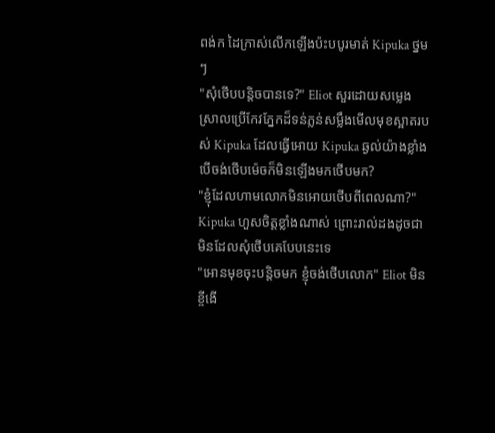ពង់ក ដៃក្រាស់លើកឡើងប៉ះបបូរមាត់ Kipuka ថ្នមៗ
"សុំថើបបន្តិចបានទេ?" Eliot សួរដោយសម្លេងស្រាលប្រើកែវភ្នែកដ៏ទន់ភ្លន់សម្លឹងមើលមុខស្អាតរបស់ Kipuka ដែលធ្វើអោយ Kipuka ឆ្ងល់យ៉ាងខ្លាំង បើចង់ថើបម៉េចក៏មិនឡើងមកថើបមក?
"ខ្ញុំដែលហាមលោកមិនអោយថើបពីពេលណា?" Kipuka ហួសចិត្តខ្លាំងណាស់ ព្រោះរាល់ដងដូចជាមិនដែលសុំថើបគេបែបនេះទេ
"អោនមុខចុះបន្តិចមក ខ្ញុំចង់ថើបលោក" Eliot មិនខ្ចីងើ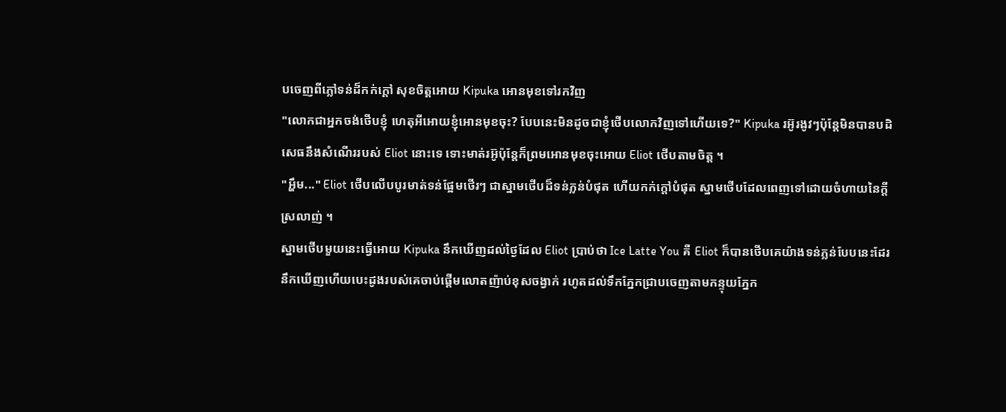បចេញពីភ្លៅទន់ដ៏កក់ក្ដៅ សុខចិត្តអោយ Kipuka អោនមុខទៅរកវិញ
"លោកជាអ្នកចង់ថើបខ្ញុំ ហេតុអីអោយខ្ញុំអោនមុខចុះ? បែបនេះមិនដូចជាខ្ញុំថើបលោកវិញទៅហើយទេ?" Kipuka រអ៊ូរងូវៗប៉ុន្តែមិនបានបដិសេធនឹងសំណើររបស់ Eliot នោះទេ ទោះមាត់រអ៊ូប៉ុន្តែក៏ព្រមអោនមុខចុះអោយ Eliot ថើបតាមចិត្ត ។
"អ្ហឹម..." Eliot ថើបលើបបូរមាត់ទន់ផ្អែមថើរៗ ជាស្នាមថើបដ៏ទន់ភ្លន់បំផុត ហើយកក់ក្ដៅបំផុត ស្នាមថើបដែលពេញទៅដោយចំហាយនៃក្ដីស្រលាញ់ ។
ស្នាមថើបមួយនេះធ្វើអោយ Kipuka នឹកឃើញដល់ថ្ងៃដែល Eliot ប្រាប់ថា Ice Latte You គឺ Eliot ក៏បានថើបគេយ៉ាងទន់ភ្លន់បែបនេះដែរ នឹកឃើញហើយបេះដូងរបស់គេចាប់ផ្ដើមលោតញ៉ាប់ខុសចង្វាក់ រហូតដល់ទឹកភ្នែកជ្រាបចេញតាមកន្ទុយភ្នែក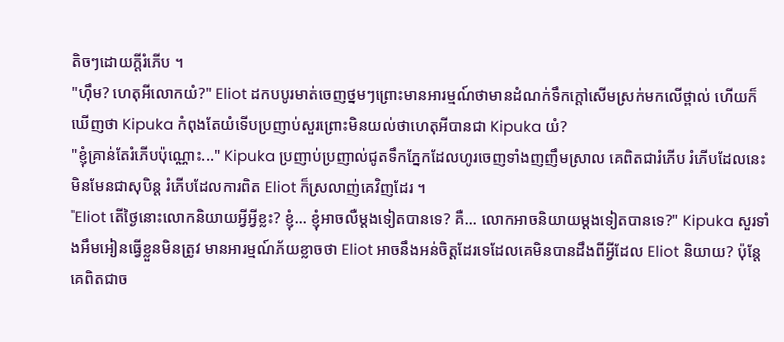តិចៗដោយក្ដីរំភើប ។
"ហ៊ឹម? ហេតុអីលោកយំ?" Eliot ដកបបូរមាត់ចេញថ្នមៗព្រោះមានអារម្មណ៍ថាមានដំណក់ទឹកក្ដៅសើមស្រក់មកលើថ្ពាល់ ហើយក៏ឃើញថា Kipuka កំពុងតែយំទើបប្រញាប់សួរព្រោះមិនយល់ថាហេតុអីបានជា Kipuka យំ?
"ខ្ញុំគ្រាន់តែរំភើបប៉ុណ្ណោះ..." Kipuka ប្រញាប់ប្រញាល់ជូតទឹកភ្នែកដែលហូរចេញទាំងញញឹមស្រាល គេពិតជារំភើប រំភើបដែលនេះមិនមែនជាសុបិន្ត រំភើបដែលការពិត Eliot ក៏ស្រលាញ់គេវិញដែរ ។
"Eliot តើថ្ងៃនោះលោកនិយាយអ្វីអ្វីខ្លះ? ខ្ញុំ... ខ្ញុំអាចលឺម្ដងទៀតបានទេ? គឺ... លោកអាចនិយាយម្ដងទៀតបានទេ?" Kipuka សួរទាំងអឹមអៀនធ្វើខ្លួនមិនត្រូវ មានអារម្មណ៍ភ័យខ្លាចថា Eliot អាចនឹងអន់ចិត្តដែរទេដែលគេមិនបានដឹងពីអ្វីដែល Eliot និយាយ? ប៉ុន្តែគេពិតជាច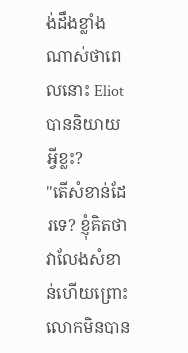ង់ដឹងខ្លាំងណាស់ថាពេលនោះ Eliot បាននិយាយអ្វីខ្លះ?
"តើសំខាន់ដែរទេ? ខ្ញុំគិតថាវាលែងសំខាន់ហើយព្រោះលោកមិនបាន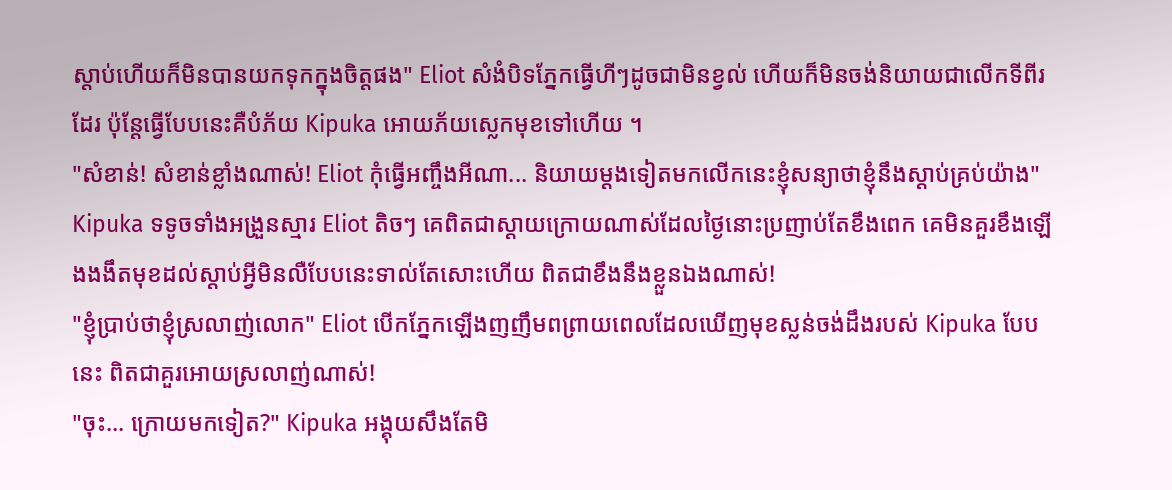ស្ដាប់ហើយក៏មិនបានយកទុកក្នុងចិត្តផង" Eliot សំងំបិទភ្នែកធ្វើហីៗដូចជាមិនខ្វល់ ហើយក៏មិនចង់និយាយជាលើកទីពីរដែរ ប៉ុន្តែធ្វើបែបនេះគឺបំភ័យ Kipuka អោយភ័យស្លេកមុខទៅហើយ ។
"សំខាន់! សំខាន់ខ្លាំងណាស់! Eliot កុំធ្វើអញ្ចឹងអីណា... និយាយម្ដងទៀតមកលើកនេះខ្ញុំសន្យាថាខ្ញុំនឹងស្ដាប់គ្រប់យ៉ាង" Kipuka ទទូចទាំងអង្រួនស្មារ Eliot តិចៗ គេពិតជាស្ដាយក្រោយណាស់ដែលថ្ងៃនោះប្រញាប់តែខឹងពេក គេមិនគួរខឹងឡើងងងឹតមុខដល់ស្ដាប់អ្វីមិនលឺបែបនេះទាល់តែសោះហើយ ពិតជាខឹងនឹងខ្លួនឯងណាស់!
"ខ្ញុំប្រាប់ថាខ្ញុំស្រលាញ់លោក" Eliot បើកភ្នែកឡើងញញឹមពព្រាយពេលដែលឃើញមុខស្លន់ចង់ដឹងរបស់ Kipuka បែបនេះ ពិតជាគួរអោយស្រលាញ់ណាស់!
"ចុះ... ក្រោយមកទៀត?" Kipuka អង្គុយសឹងតែមិ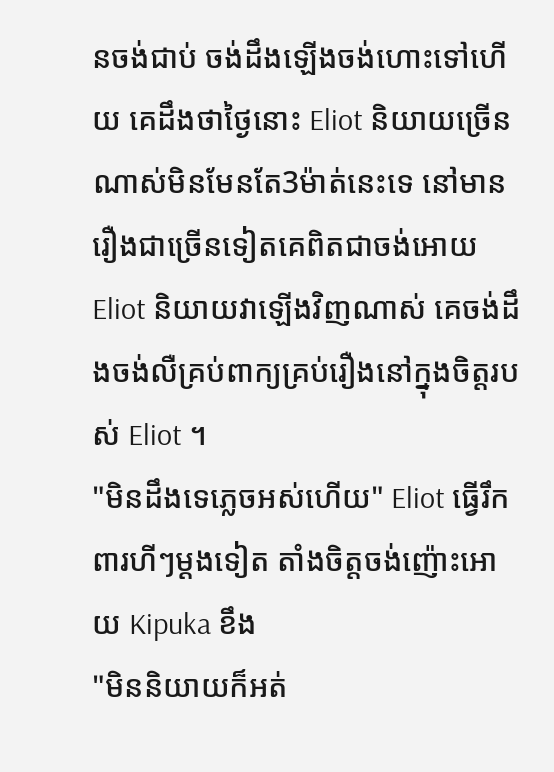នចង់ជាប់ ចង់ដឹងឡើងចង់ហោះទៅហើយ គេដឹងថាថ្ងៃនោះ Eliot និយាយច្រើនណាស់មិនមែនតែ3ម៉ាត់នេះទេ នៅមានរឿងជាច្រើនទៀតគេពិតជាចង់អោយ Eliot និយាយវាឡើងវិញណាស់ គេចង់ដឹងចង់លឺគ្រប់ពាក្យគ្រប់រឿងនៅក្នុងចិត្តរបស់ Eliot ។
"មិនដឹងទេភ្លេចអស់ហើយ" Eliot ធ្វើរឹកពារហីៗម្ដងទៀត តាំងចិត្តចង់ញ៉ោះអោយ Kipuka ខឹង
"មិននិយាយក៏អត់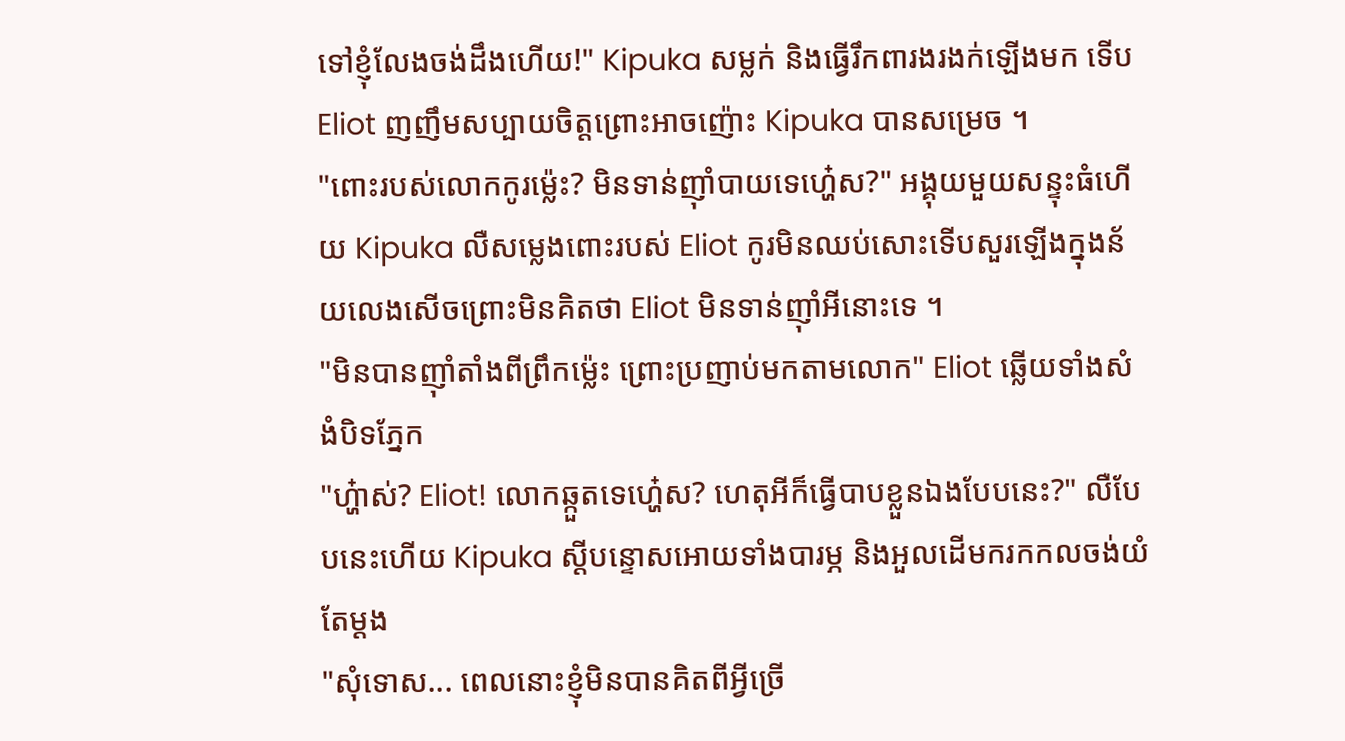ទៅខ្ញុំលែងចង់ដឹងហើយ!" Kipuka សម្លក់ និងធ្វើរឹកពារងរងក់ឡើងមក ទើប Eliot ញញឹមសប្បាយចិត្តព្រោះអាចញ៉ោះ Kipuka បានសម្រេច ។
"ពោះរបស់លោកកូរម្ល៉េះ? មិនទាន់ញ៉ាំបាយទេហ្ហ៎េស?" អង្គុយមួយសន្ទុះធំហើយ Kipuka លឺសម្លេងពោះរបស់ Eliot កូរមិនឈប់សោះទើបសួរឡើងក្នុងន័យលេងសើចព្រោះមិនគិតថា Eliot មិនទាន់ញ៉ាំអីនោះទេ ។
"មិនបានញ៉ាំតាំងពីព្រឹកម្ល៉េះ ព្រោះប្រញាប់មកតាមលោក" Eliot ឆ្លើយទាំងសំងំបិទភ្នែក
"ហ្ហ៎ាស់? Eliot! លោកឆ្កួតទេហ្ហ៎េស? ហេតុអីក៏ធ្វើបាបខ្លួនឯងបែបនេះ?" លឺបែបនេះហើយ Kipuka ស្ដីបន្ទោសអោយទាំងបារម្ភ និងអួលដើមករកកលចង់យំតែម្ដង
"សុំទោស... ពេលនោះខ្ញុំមិនបានគិតពីអ្វីច្រើ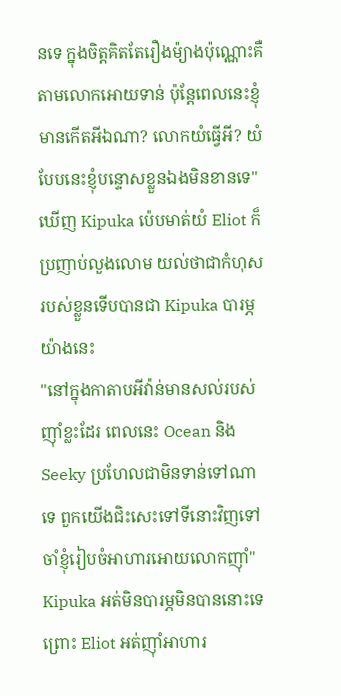នទេ ក្នុងចិត្តគិតតែរឿងម៉្យាងប៉ុណ្ណោះគឺតាមលោកអោយទាន់ ប៉ុន្តែពេលនេះខ្ញុំមានកើតអីឯណា? លោកយំធ្វើអី? យំបែបនេះខ្ញុំបន្ទោសខ្លួនឯងមិនខានទេ" ឃើញ Kipuka ប៉េបមាត់យំ Eliot ក៏ប្រញាប់លួងលោម យល់ថាជាកំហុសរបស់ខ្លួនទើបបានជា Kipuka បារម្ភយ៉ាងនេះ
"នៅក្នុងកាតាបអីវ៉ាន់មានសល់របស់ញ៉ាំខ្លះដែរ ពេលនេះ Ocean និង Seeky ប្រហែលជាមិនទាន់ទៅណាទេ ពួកយើងជិះសេះទៅទីនោះវិញទៅចាំខ្ញុំរៀបចំអាហារអោយលោកញ៉ាំ" Kipuka អត់មិនបារម្ភមិនបាននោះទេព្រោះ Eliot អត់ញ៉ាំអាហារ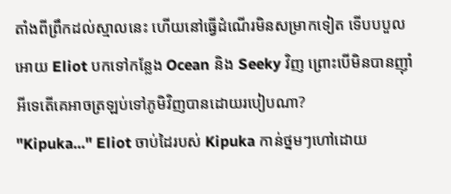តាំងពីព្រឹកដល់ស្មាលនេះ ហើយនៅធ្វើដំណើរមិនសម្រាកទៀត ទើបបបួលអោយ Eliot បកទៅកន្លែង Ocean និង Seeky វិញ ព្រោះបើមិនបានញ៉ាំអីទេតើគេអាចត្រឡប់ទៅភូមិវិញបានដោយរបៀបណា?
"Kipuka..." Eliot ចាប់ដៃរបស់ Kipuka កាន់ថ្នមៗហៅដោយ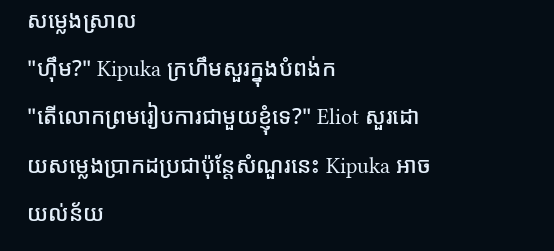សម្លេងស្រាល
"ហ៊ឹម?" Kipuka ក្រហឹមសួរក្នុងបំពង់ក
"តើលោកព្រមរៀបការជាមួយខ្ញុំទេ?" Eliot សួរដោយសម្លេងប្រាកដប្រជាប៉ុន្តែសំណួរនេះ Kipuka អាចយល់ន័យ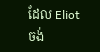ដែល Eliot ចង់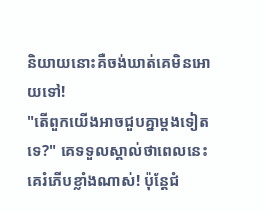និយាយនោះគឺចង់ឃាត់គេមិនអោយទៅ!
"តើពួកយើងអាចជួបគ្នាម្ដងទៀតទេ?" គេទទួលស្គាល់ថាពេលនេះគេរំភើបខ្លាំងណាស់! ប៉ុន្តែជំ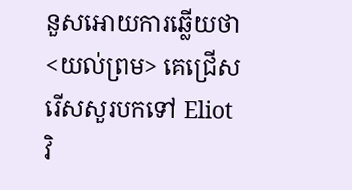នួសអោយការឆ្លើយថា <យល់ព្រម> គេជ្រើសរើសសួរបកទៅ Eliot វិ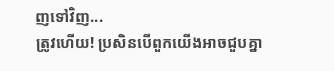ញទៅវិញ...
ត្រូវហើយ! ប្រសិនបើពួកយើងអាចជួបគ្នា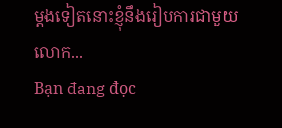ម្ដងទៀតនោះខ្ញុំនឹងរៀបការជាមួយលោក...
Bạn đang đọc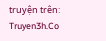truyện trên: Truyen3h.Co